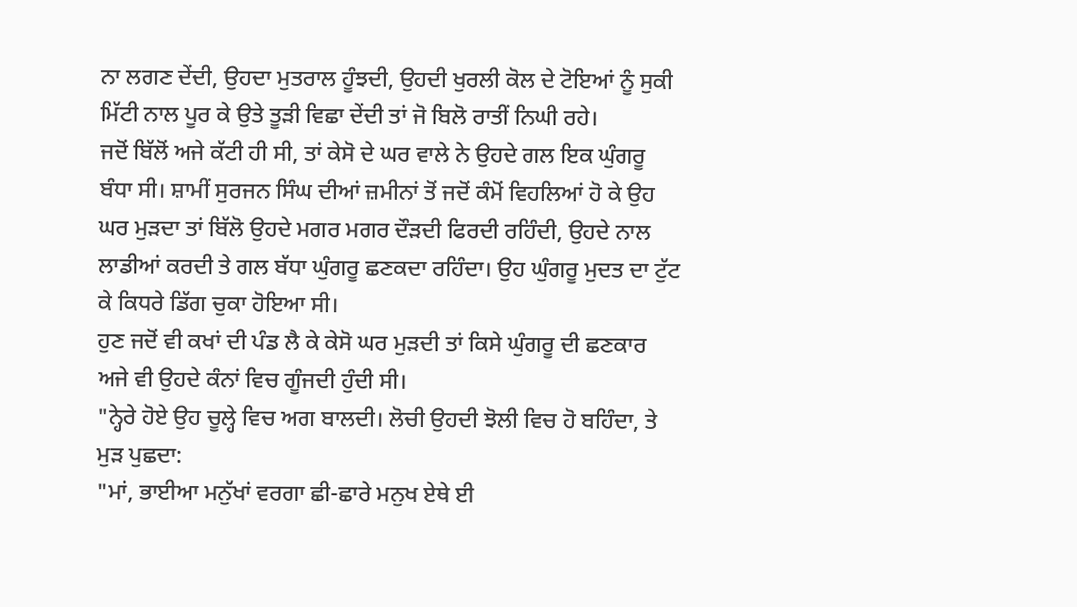ਨਾ ਲਗਣ ਦੇਂਦੀ, ਉਹਦਾ ਮੁਤਰਾਲ ਹੂੰਝਦੀ, ਉਹਦੀ ਖੁਰਲੀ ਕੋਲ ਦੇ ਟੋਇਆਂ ਨੂੰ ਸੁਕੀ ਮਿੱਟੀ ਨਾਲ ਪੂਰ ਕੇ ਉਤੇ ਤੂੜੀ ਵਿਛਾ ਦੇਂਦੀ ਤਾਂ ਜੋ ਬਿਲੋ ਰਾਤੀਂ ਨਿਘੀ ਰਹੇ।
ਜਦੋਂ ਬਿੱਲੋਂ ਅਜੇ ਕੱਟੀ ਹੀ ਸੀ, ਤਾਂ ਕੇਸੋ ਦੇ ਘਰ ਵਾਲੇ ਨੇ ਉਹਦੇ ਗਲ ਇਕ ਘੁੰਗਰੂ ਬੰਧਾ ਸੀ। ਸ਼ਾਮੀਂ ਸੁਰਜਨ ਸਿੰਘ ਦੀਆਂ ਜ਼ਮੀਨਾਂ ਤੋਂ ਜਦੋਂ ਕੰਮੋਂ ਵਿਹਲਿਆਂ ਹੋ ਕੇ ਉਹ ਘਰ ਮੁੜਦਾ ਤਾਂ ਬਿੱਲੋ ਉਹਦੇ ਮਗਰ ਮਗਰ ਦੌੜਦੀ ਫਿਰਦੀ ਰਹਿੰਦੀ, ਉਹਦੇ ਨਾਲ ਲਾਡੀਆਂ ਕਰਦੀ ਤੇ ਗਲ ਬੱਧਾ ਘੁੰਗਰੂ ਛਣਕਦਾ ਰਹਿੰਦਾ। ਉਹ ਘੁੰਗਰੂ ਮੁਦਤ ਦਾ ਟੁੱਟ ਕੇ ਕਿਧਰੇ ਡਿੱਗ ਚੁਕਾ ਹੋਇਆ ਸੀ।
ਹੁਣ ਜਦੋਂ ਵੀ ਕਖਾਂ ਦੀ ਪੰਡ ਲੈ ਕੇ ਕੇਸੋ ਘਰ ਮੁੜਦੀ ਤਾਂ ਕਿਸੇ ਘੁੰਗਰੂ ਦੀ ਛਣਕਾਰ ਅਜੇ ਵੀ ਉਹਦੇ ਕੰਨਾਂ ਵਿਚ ਗੂੰਜਦੀ ਹੁੰਦੀ ਸੀ।
"ਨ੍ਹੇਰੇ ਹੋਏ ਉਹ ਚੂਲ੍ਹੇ ਵਿਚ ਅਗ ਬਾਲਦੀ। ਲੋਚੀ ਉਹਦੀ ਝੋਲੀ ਵਿਚ ਹੋ ਬਹਿੰਦਾ, ਤੇ ਮੁੜ ਪੁਛਦਾ:
"ਮਾਂ, ਭਾਈਆ ਮਨੁੱਖਾਂ ਵਰਗਾ ਛੀ-ਛਾਰੇ ਮਨੁਖ ਏਥੇ ਈ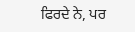ਫਿਰਦੇ ਨੇ, ਪਰ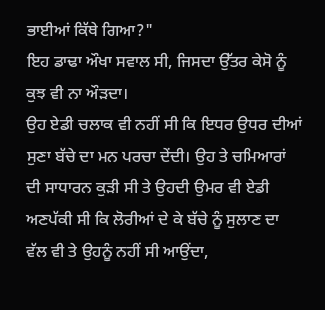ਭਾਈਆਂ ਕਿੱਥੇ ਗਿਆ?"
ਇਹ ਡਾਢਾ ਔਖਾ ਸਵਾਲ ਸੀ, ਜਿਸਦਾ ਉੱਤਰ ਕੇਸੋ ਨੂੰ ਕੁਝ ਵੀ ਨਾ ਔੜਦਾ।
ਉਹ ਏਡੀ ਚਲਾਕ ਵੀ ਨਹੀਂ ਸੀ ਕਿ ਇਧਰ ਉਧਰ ਦੀਆਂ ਸੁਣਾ ਬੱਚੇ ਦਾ ਮਨ ਪਰਚਾ ਦੇਂਦੀ। ਉਹ ਤੇ ਚਮਿਆਰਾਂ ਦੀ ਸਾਧਾਰਨ ਕੁੜੀ ਸੀ ਤੇ ਉਹਦੀ ਉਮਰ ਵੀ ਏਡੀ ਅਣਪੱਕੀ ਸੀ ਕਿ ਲੋਰੀਆਂ ਦੇ ਕੇ ਬੱਚੇ ਨੂੰ ਸੁਲਾਣ ਦਾ ਵੱਲ ਵੀ ਤੇ ਉਹਨੂੰ ਨਹੀਂ ਸੀ ਆਉਂਦਾ,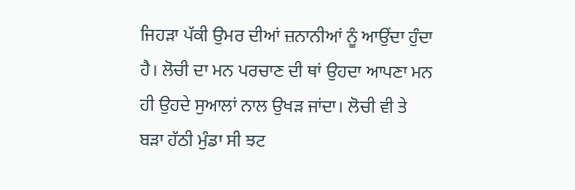ਜਿਹੜਾ ਪੱਕੀ ਉਮਰ ਦੀਆਂ ਜ਼ਨਾਨੀਆਂ ਨੂੰ ਆਉਂਦਾ ਹੁੰਦਾ ਹੈ। ਲੋਚੀ ਦਾ ਮਨ ਪਰਚਾਣ ਦੀ ਥਾਂ ਉਹਦਾ ਆਪਣਾ ਮਨ ਹੀ ਉਹਦੇ ਸੁਆਲਾਂ ਨਾਲ ਉਖੜ ਜਾਂਦਾ। ਲੋਚੀ ਵੀ ਤੇ ਬੜਾ ਹੱਠੀ ਮੁੰਡਾ ਸੀ ਝਟ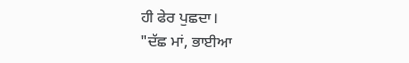ਹੀ ਫੇਰ ਪੁਛਦਾ।
"ਦੱਛ ਮਾਂ, ਭਾਈਆ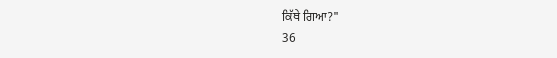ਕਿੱਥੇ ਗਿਆ?"
36